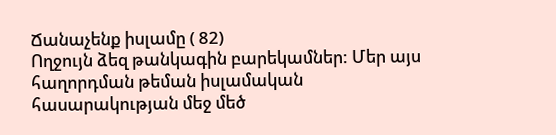Ճանաչենք իսլամը ( 82)
Ողջույն ձեզ թանկագին բարեկամներ: Մեր այս հաղորդման թեման իսլամական հասարակության մեջ մեծ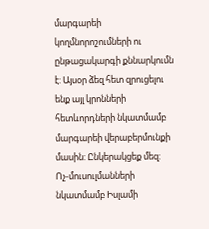մարգարեի կողմնորոշումների ու ընթացակարգի քննարկումն է: Այսօր ձեզ հետ զրուցելու ենք այլ կրոնների հետևորդների նկատմամբ մարգարեի վերաբերմունքի մասին: Ընկերակցեք մեզ:
Ոչ-մուսուլմանների նկատմամբ Իսլամի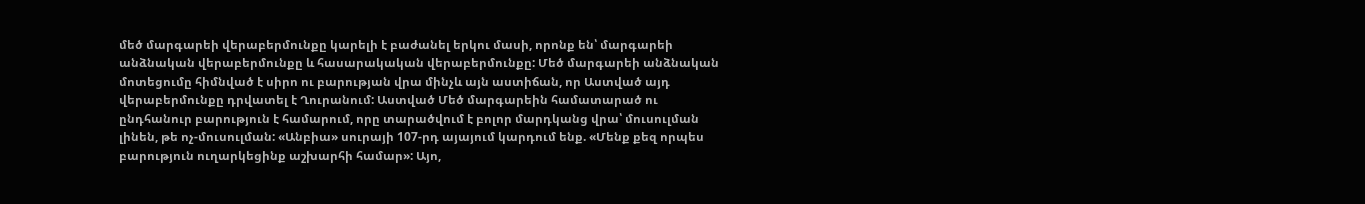մեծ մարգարեի վերաբերմունքը կարելի է բաժանել երկու մասի, որոնք են՝ մարգարեի անձնական վերաբերմունքը և հասարակական վերաբերմունքը: Մեծ մարգարեի անձնական մոտեցումը հիմնված է սիրո ու բարության վրա մինչև այն աստիճան, որ Աստված այդ վերաբերմունքը դրվատել է Ղուրանում: Աստված Մեծ մարգարեին համատարած ու ընդհանուր բարություն է համարում, որը տարածվում է բոլոր մարդկանց վրա՝ մուսուլման լինեն, թե ոչ-մուսուլման: «Անբիա» սուրայի 107-րդ այայում կարդում ենք. «Մենք քեզ որպես բարություն ուղարկեցինք աշխարհի համար»: Այո,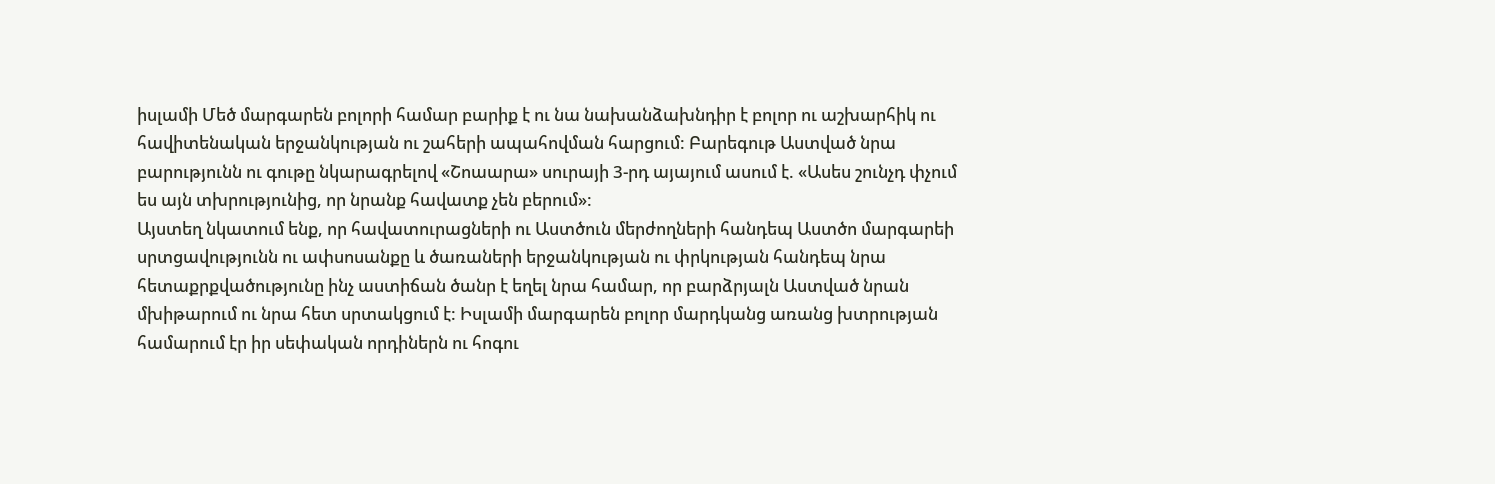իսլամի Մեծ մարգարեն բոլորի համար բարիք է ու նա նախանձախնդիր է բոլոր ու աշխարհիկ ու հավիտենական երջանկության ու շահերի ապահովման հարցում: Բարեգութ Աստված նրա բարությունն ու գութը նկարագրելով «Շոաարա» սուրայի 3-րդ այայում ասում է. «Ասես շունչդ փչում ես այն տխրությունից, որ նրանք հավատք չեն բերում»:
Այստեղ նկատում ենք, որ հավատուրացների ու Աստծուն մերժողների հանդեպ Աստծո մարգարեի սրտցավությունն ու ափսոսանքը և ծառաների երջանկության ու փրկության հանդեպ նրա հետաքրքվածությունը ինչ աստիճան ծանր է եղել նրա համար, որ բարձրյալն Աստված նրան մխիթարում ու նրա հետ սրտակցում է: Իսլամի մարգարեն բոլոր մարդկանց առանց խտրության համարում էր իր սեփական որդիներն ու հոգու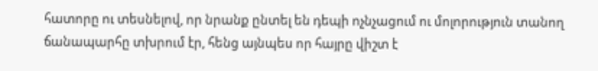հատորը ու տեսնելով, որ նրանք ընտել են դեպի ոչնչացում ու մոլորություն տանող ճանապարհը տխրում էր, հենց այնպես որ հայրը վիշտ է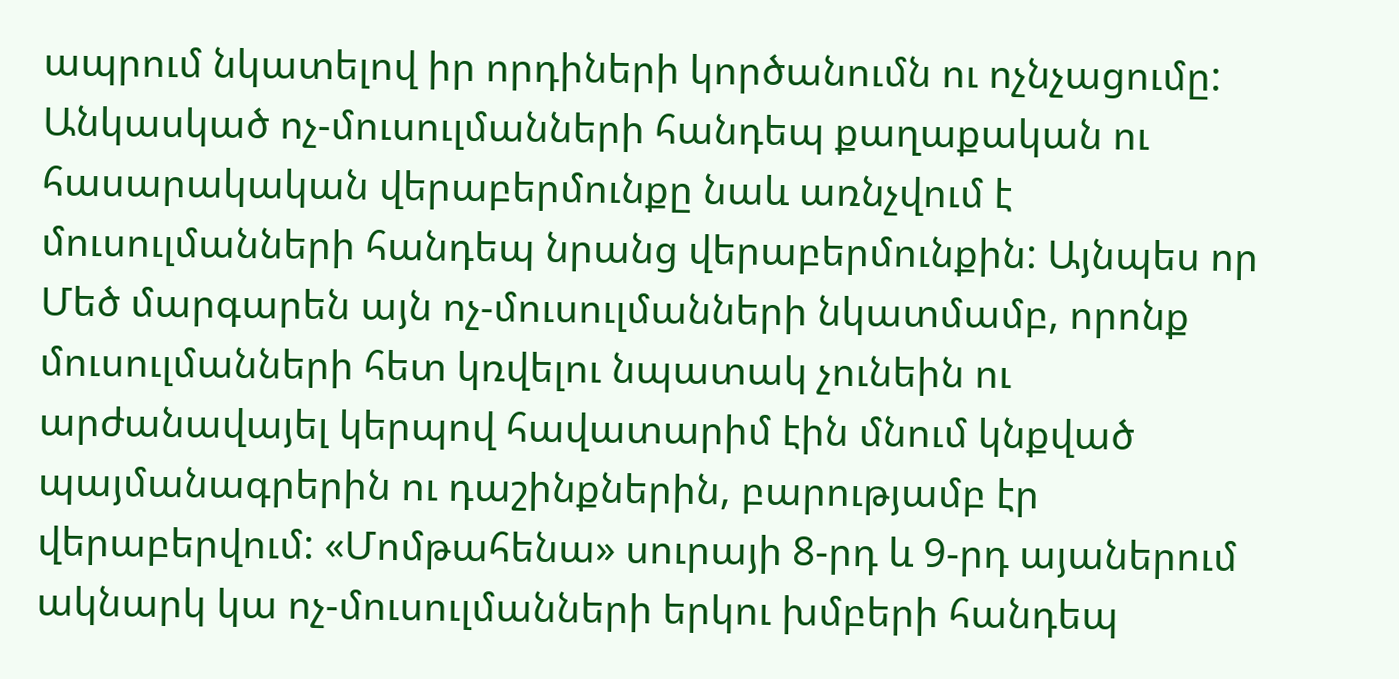ապրում նկատելով իր որդիների կործանումն ու ոչնչացումը:
Անկասկած ոչ-մուսուլմանների հանդեպ քաղաքական ու հասարակական վերաբերմունքը նաև առնչվում է մուսուլմանների հանդեպ նրանց վերաբերմունքին: Այնպես որ Մեծ մարգարեն այն ոչ-մուսուլմանների նկատմամբ, որոնք մուսուլմանների հետ կռվելու նպատակ չունեին ու արժանավայել կերպով հավատարիմ էին մնում կնքված պայմանագրերին ու դաշինքներին, բարությամբ էր վերաբերվում: «Մոմթահենա» սուրայի 8-րդ և 9-րդ այաներում ակնարկ կա ոչ-մուսուլմանների երկու խմբերի հանդեպ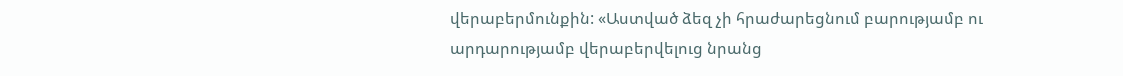վերաբերմունքին: «Աստված ձեզ չի հրաժարեցնում բարությամբ ու արդարությամբ վերաբերվելուց նրանց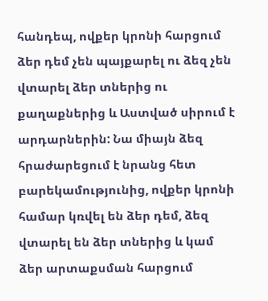հանդեպ, ովքեր կրոնի հարցում ձեր դեմ չեն պայքարել ու ձեզ չեն վտարել ձեր տներից ու քաղաքներից և Աստված սիրում է արդարներին: Նա միայն ձեզ հրաժարեցում է նրանց հետ բարեկամությունից, ովքեր կրոնի համար կռվել են ձեր դեմ, ձեզ վտարել են ձեր տներից և կամ ձեր արտաքսման հարցում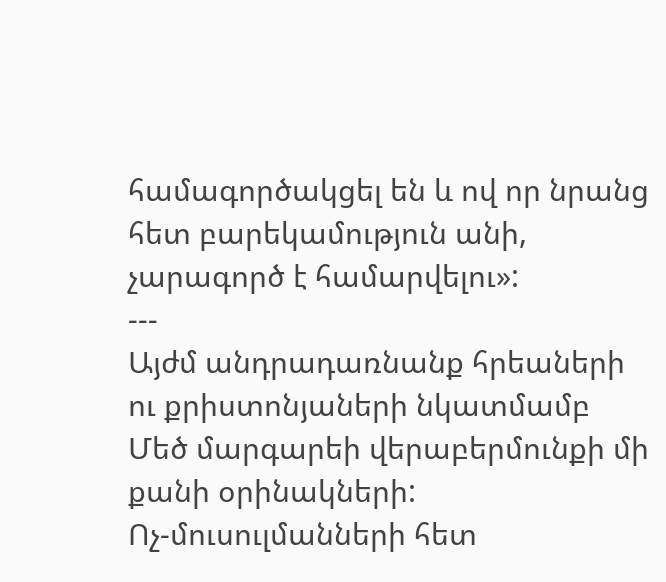համագործակցել են և ով որ նրանց հետ բարեկամություն անի, չարագործ է համարվելու»:
---
Այժմ անդրադառնանք հրեաների ու քրիստոնյաների նկատմամբ Մեծ մարգարեի վերաբերմունքի մի քանի օրինակների:
Ոչ-մուսուլմանների հետ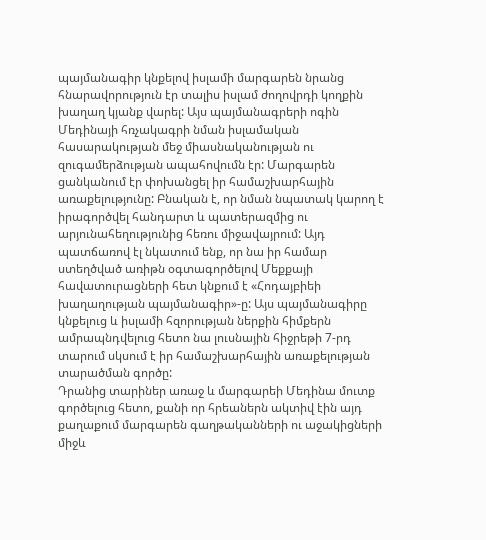պայմանագիր կնքելով իսլամի մարգարեն նրանց հնարավորություն էր տալիս իսլամ ժողովրդի կողքին խաղաղ կյանք վարել: Այս պայմանագրերի ոգին Մեդինայի հռչակագրի նման իսլամական հասարակության մեջ միասնականության ու զուգամերձության ապահովումն էր: Մարգարեն ցանկանում էր փոխանցել իր համաշխարհային առաքելությունը: Բնական է, որ նման նպատակ կարող է իրագործվել հանդարտ և պատերազմից ու արյունահեղությունից հեռու միջավայրում: Այդ պատճառով էլ նկատում ենք, որ նա իր համար ստեղծված առիթն օգտագործելով Մեքքայի հավատուրացների հետ կնքում է «Հոդայբիեի խաղաղության պայմանագիր»-ը: Այս պայմանագիրը կնքելուց և իսլամի հզորության ներքին հիմքերն ամրապնդվելուց հետո նա լուսնային հիջրեթի 7-րդ տարում սկսում է իր համաշխարհային առաքելության տարածման գործը:
Դրանից տարիներ առաջ և մարգարեի Մեդինա մուտք գործելուց հետո, քանի որ հրեաներն ակտիվ էին այդ քաղաքում մարգարեն գաղթականների ու աջակիցների միջև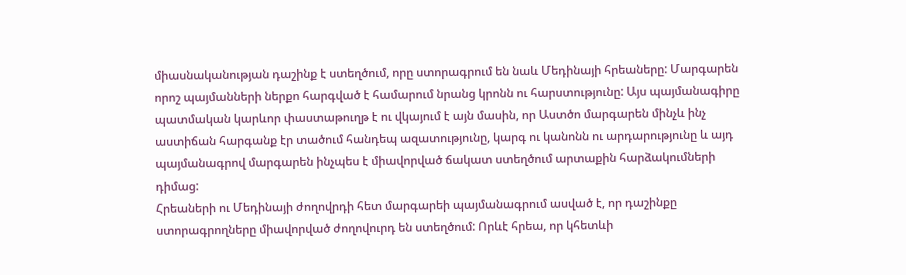միասնականության դաշինք է ստեղծում, որը ստորագրում են նաև Մեդինայի հրեաները: Մարգարեն որոշ պայմանների ներքո հարգված է համարում նրանց կրոնն ու հարստությունը: Այս պայմանագիրը պատմական կարևոր փաստաթուղթ է ու վկայում է այն մասին, որ Աստծո մարգարեն մինչև ինչ աստիճան հարգանք էր տածում հանդեպ ազատությունը, կարգ ու կանոնն ու արդարությունը և այդ պայմանագրով մարգարեն ինչպես է միավորված ճակատ ստեղծում արտաքին հարձակումների դիմաց:
Հրեաների ու Մեդինայի ժողովրդի հետ մարգարեի պայմանագրում ասված է, որ դաշինքը ստորագրողները միավորված ժողովուրդ են ստեղծում: Որևէ հրեա, որ կհետևի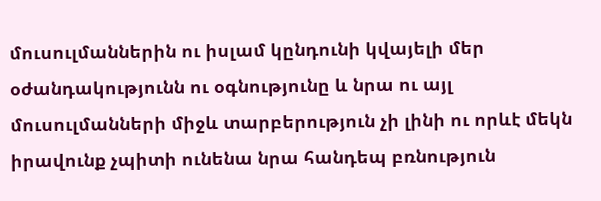մուսուլմաններին ու իսլամ կընդունի կվայելի մեր օժանդակությունն ու օգնությունը և նրա ու այլ մուսուլմանների միջև տարբերություն չի լինի ու որևէ մեկն իրավունք չպիտի ունենա նրա հանդեպ բռնություն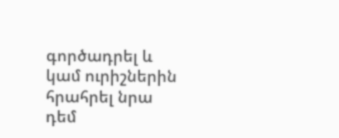գործադրել և կամ ուրիշներին հրահրել նրա դեմ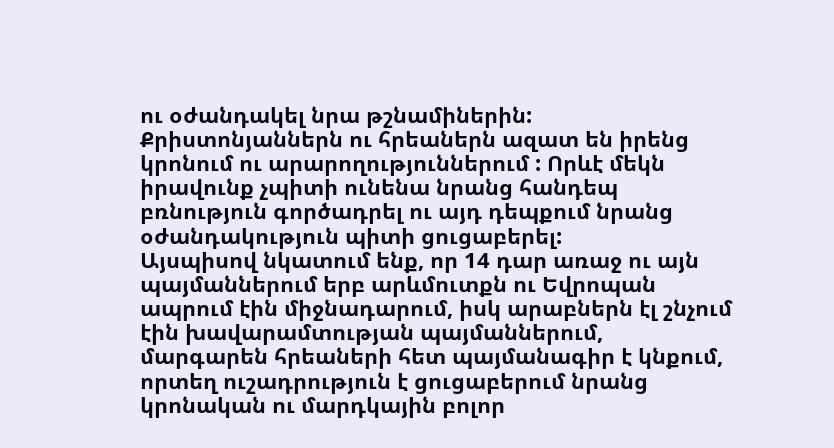ու օժանդակել նրա թշնամիներին: Քրիստոնյաններն ու հրեաներն ազատ են իրենց կրոնում ու արարողություններում : Որևէ մեկն իրավունք չպիտի ունենա նրանց հանդեպ բռնություն գործադրել ու այդ դեպքում նրանց օժանդակություն պիտի ցուցաբերել:
Այսպիսով նկատում ենք, որ 14 դար առաջ ու այն պայմաններում երբ արևմուտքն ու Եվրոպան ապրում էին միջնադարում, իսկ արաբներն էլ շնչում էին խավարամտության պայմաններում, մարգարեն հրեաների հետ պայմանագիր է կնքում, որտեղ ուշադրություն է ցուցաբերում նրանց կրոնական ու մարդկային բոլոր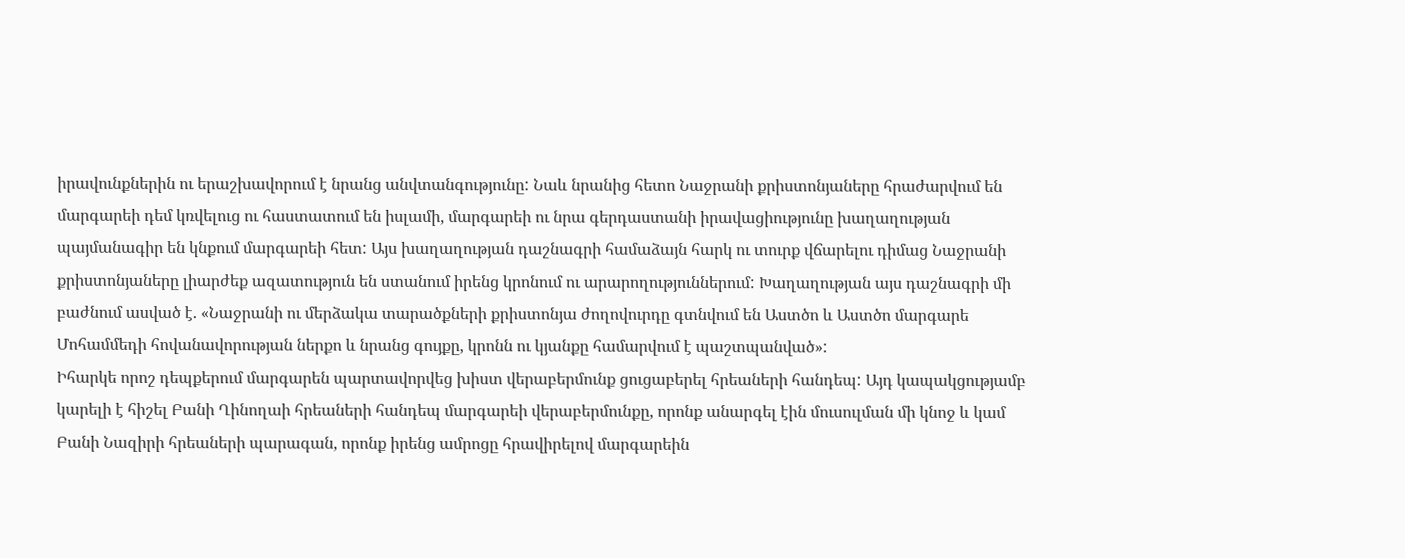իրավունքներին ու երաշխավորում է նրանց անվտանգությունը: Նաև նրանից հետո Նաջրանի քրիստոնյաները հրաժարվում են մարգարեի դեմ կռվելուց ու հաստատում են իսլամի, մարգարեի ու նրա գերդաստանի իրավացիությունը խաղաղության պայմանագիր են կնքում մարգարեի հետ: Այս խաղաղության դաշնագրի համաձայն հարկ ու տուրք վճարելու դիմաց Նաջրանի քրիստոնյաները լիարժեք ազատություն են ստանում իրենց կրոնում ու արարողություններում: Խաղաղության այս դաշնագրի մի բաժնում ասված է. «Նաջրանի ու մերձակա տարածքների քրիստոնյա ժողովուրդը գտնվում են Աստծո և Աստծո մարգարե Մոհամմեդի հովանավորության ներքո և նրանց գույքը, կրոնն ու կյանքը համարվում է պաշտպանված»:
Իհարկե որոշ դեպքերում մարգարեն պարտավորվեց խիստ վերաբերմունք ցուցաբերել հրեաների հանդեպ: Այդ կապակցությամբ կարելի է հիշել Բանի Ղինողաի հրեաների հանդեպ մարգարեի վերաբերմունքը, որոնք անարգել էին մուսուլման մի կնոջ և կամ Բանի Նազիրի հրեաների պարագան, որոնք իրենց ամրոցը հրավիրելով մարգարեին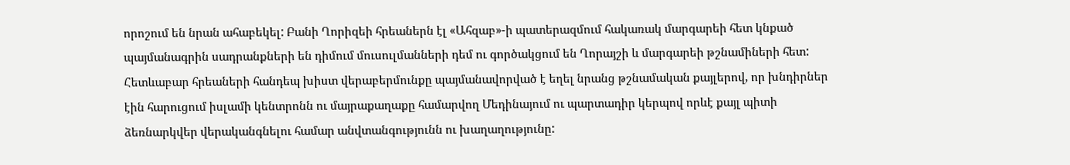որոշում են նրան ահաբեկել: Բանի Ղորիզեի հրեաներն էլ «Ահզաբ»-ի պատերազմում հակառակ մարգարեի հետ կնքած պայմանագրին սադրանքների են դիմում մուսուլմանների դեմ ու գործակցում են Ղորայշի և մարգարեի թշնամիների հետ: Հետևաբար հրեաների հանդեպ խիստ վերաբերմունքը պայմանավորված է եղել նրանց թշնամական քայլերով, որ խնդիրներ էին հարուցում իսլամի կենտրոնն ու մայրաքաղաքը համարվող Մեդինայում ու պարտադիր կերպով որևէ քայլ պիտի ձեռնարկվեր վերականգնելու համար անվտանգությունն ու խաղաղությունը: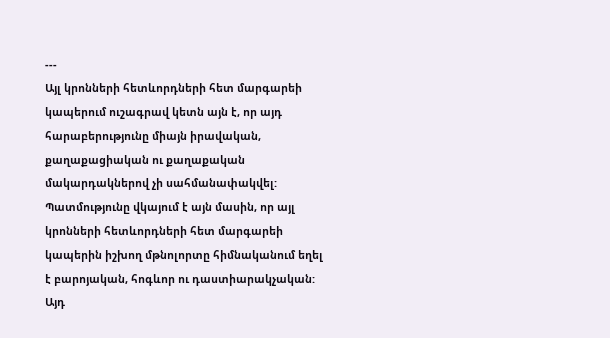---
Այլ կրոնների հետևորդների հետ մարգարեի կապերում ուշագրավ կետն այն է, որ այդ հարաբերությունը միայն իրավական, քաղաքացիական ու քաղաքական մակարդակներով չի սահմանափակվել: Պատմությունը վկայում է այն մասին, որ այլ կրոնների հետևորդների հետ մարգարեի կապերին իշխող մթնոլորտը հիմնականում եղել է բարոյական, հոգևոր ու դաստիարակչական: Այդ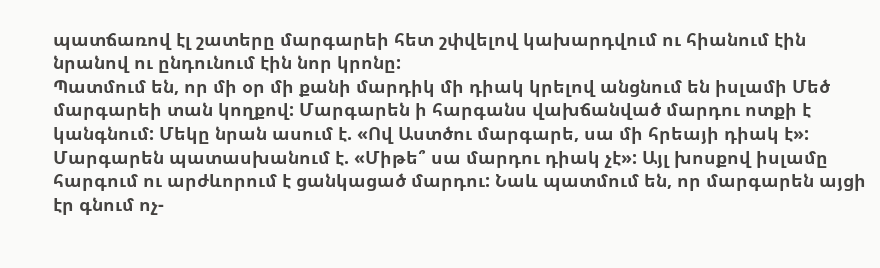պատճառով էլ շատերը մարգարեի հետ շփվելով կախարդվում ու հիանում էին նրանով ու ընդունում էին նոր կրոնը:
Պատմում են, որ մի օր մի քանի մարդիկ մի դիակ կրելով անցնում են իսլամի Մեծ մարգարեի տան կողքով: Մարգարեն ի հարգանս վախճանված մարդու ոտքի է կանգնում: Մեկը նրան ասում է. «Ով Աստծու մարգարե, սա մի հրեայի դիակ է»: Մարգարեն պատասխանում է. «Միթե՞ սա մարդու դիակ չէ»: Այլ խոսքով իսլամը հարգում ու արժևորում է ցանկացած մարդու: Նաև պատմում են, որ մարգարեն այցի էր գնում ոչ-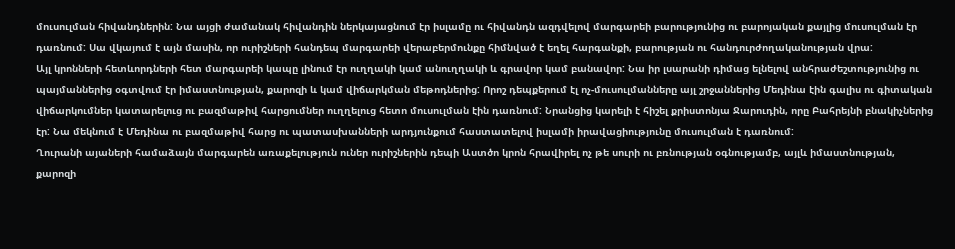մուսուլման հիվանդներին: Նա այցի ժամանակ հիվանդին ներկայացնում էր իսլամը ու հիվանդն ազդվելով մարգարեի բարությունից ու բարոյական քայլից մուսուլման էր դառնում: Սա վկայում է այն մասին, որ ուրիշների հանդեպ մարգարեի վերաբերմունքը հիմնված է եղել հարգանքի, բարության ու հանդուրժողականության վրա:
Այլ կրոնների հետևորդների հետ մարգարեի կապը լինում էր ուղղակի կամ անուղղակի և գրավոր կամ բանավոր: Նա իր լսարանի դիմաց ելնելով անհրաժեշտությունից ու պայմաններից օգտվում էր իմաստնության, քարոզի և կամ վիճարկման մեթոդներից: Որոշ դեպքերում էլ ոչ-մուսուլմանները այլ շրջաններից Մեդինա էին գալիս ու գիտական վիճարկումներ կատարելուց ու բազմաթիվ հարցումներ ուղղելուց հետո մուսուլման էին դառնում: Նրանցից կարելի է հիշել քրիստոնյա Ջարուդին, որը Բահրեյնի բնակիչներից էր: Նա մեկնում է Մեդինա ու բազմաթիվ հարց ու պատասխանների արդյունքում հաստատելով իսլամի իրավացիությունը մուսուլման է դառնում:
Ղուրանի այաների համաձայն մարգարեն առաքելություն ուներ ուրիշներին դեպի Աստծո կրոն հրավիրել ոչ թե սուրի ու բռնության օգնությամբ, այլև իմաստնության, քարոզի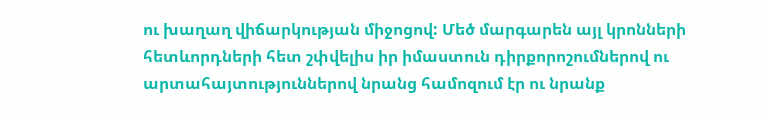ու խաղաղ վիճարկության միջոցով: Մեծ մարգարեն այլ կրոնների հետևորդների հետ շփվելիս իր իմաստուն դիրքորոշումներով ու արտահայտություններով նրանց համոզում էր ու նրանք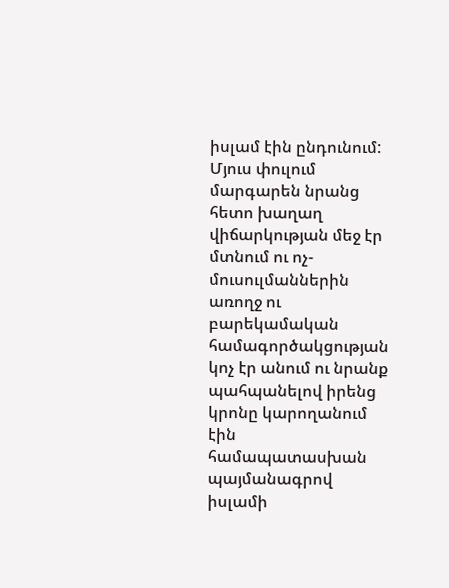իսլամ էին ընդունում: Մյուս փուլում մարգարեն նրանց հետո խաղաղ վիճարկության մեջ էր մտնում ու ոչ-մուսուլմաններին առողջ ու բարեկամական համագործակցության կոչ էր անում ու նրանք պահպանելով իրենց կրոնը կարողանում էին համապատասխան պայմանագրով իսլամի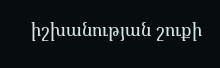իշխանության շուքի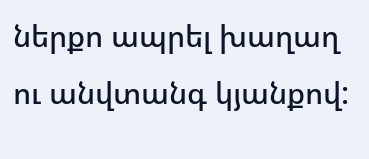ներքո ապրել խաղաղ ու անվտանգ կյանքով: